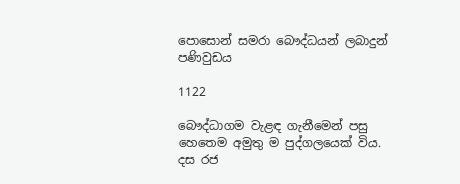පොසොන් සමරා බෞද්ධයන් ලබාදුන් පණිවුඩය

1122

බෞද්ධාගම වැළඳ ගැනීමෙන් පසු හෙතෙම අමුතු ම පුද්ගලයෙක් විය. දස රජ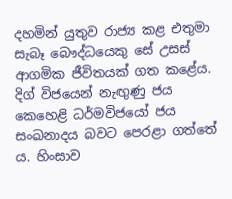දහමින් යුතුව රාජ්‍ය කළ එතුමා සැබෑ බෞද්ධයෙකු සේ උසස් ආගමික ජීවිතයක් ගත කළේය. දිග් විජයෙන් නැඟුණු ජය කෙහෙළි ධර්මවිජයෝ ජය සංඛනාදය බවට පෙරළා ගත්තේ ය. හිංසාව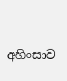අහිංසාව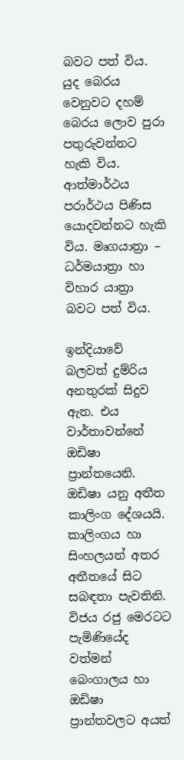බවට පත් විය. යුද බෙරය වෙනුවට දහම් බෙරය ලොව පුරා පතුරුවන්නට හැකි විය. ආත්මාර්ථය පරාර්ථය පිණිස යොදවන්නට හැකි විය. මෘගයාත්‍රා – ධර්මයාත්‍රා හා විහාර යාත්‍රා බවට පත් විය.

ඉන්දියාවේ බලවත් දුම්රිය අනතුරක් සිදුව ඇත. එය වාර්තාවන්නේ ඔඩිෂා ප්‍රාන්තයෙනි. ඔඩිෂා යනු අතීත කාලිංග දේශයයි. කාලිංගය හා සිංහලයන් අතර අතීතයේ සිට සබඳතා පැවතිනි. විජය රජු මෙරටට පැමිණියේද වත්මන් බෙංගාලය හා ඔඩිෂා ප්‍රාන්තවලට අයත්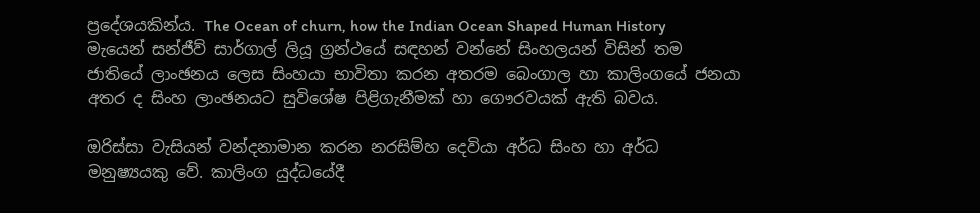ප්‍රදේශයකින්ය. The Ocean of churn, how the Indian Ocean Shaped Human History මැයෙන් සන්ජීව් සාර්ගාල් ලියූ ග්‍රන්ථයේ සඳහන් වන්නේ සිංහලයන් විසින් තම ජාතියේ ලාංඡනය ලෙස සිංහයා භාවිතා කරන අතරම බෙංගාල හා කාලිංගයේ ජනයා අතර ද සිංහ ලාංඡනයට සුවිශේෂ පිළිගැනීමක් හා ගෞරවයක් ඇති බවය.

ඔරිස්සා වැසියන් වන්දනාමාන කරන නරසිම්හ දෙවියා අර්ධ සිංහ හා අර්ධ මනුෂ්‍යයකු වේ. කාලිංග යුද්ධයේදී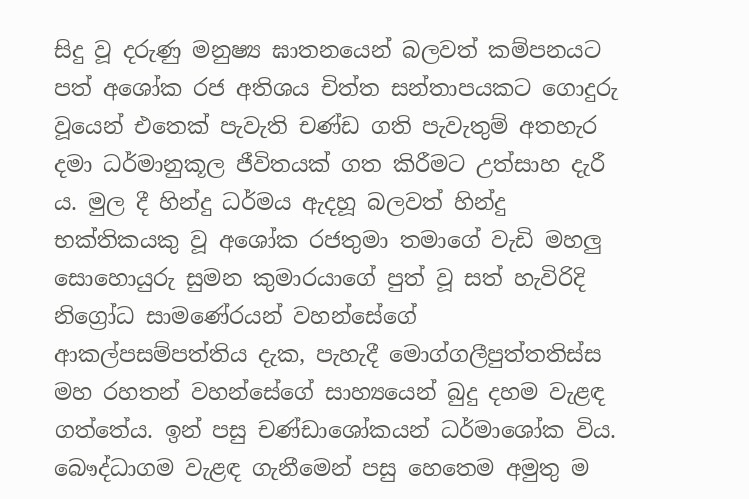සිදු වූ දරුණු මනුෂ්‍ය ඝාතනයෙන් බලවත් කම්පනයට පත් අශෝක රජ අතිශය චිත්ත සන්තාපයකට ගොදුරු වූයෙන් එතෙක් පැවැති චණ්ඩ ගති පැවැතුම් අතහැර දමා ධර්මානුකූල ජීවිතයක් ගත කිරීමට උත්සාහ දැරී ය. මුල දී හින්දු ධර්මය ඇදහූ බලවත් හින්දු භක්තිකයකු වූ අශෝක රජතුමා තමාගේ වැඩි මහලු සොහොයුරු සුමන කුමාරයාගේ පුත් වූ සත් හැවිරිදි නිග්‍රෝධ සාමණේරයන් වහන්සේගේ ආකල්පසම්පත්තිය දැක, පැහැදී මොග්ගලීපුත්තතිස්ස මහ රහතන් වහන්සේගේ සාහ්‍යයෙන් බුදු දහම වැළඳ ගත්තේය. ඉන් පසු චණ්ඩාශෝකයන් ධර්මාශෝක විය. බෞද්ධාගම වැළඳ ගැනීමෙන් පසු හෙතෙම අමුතු ම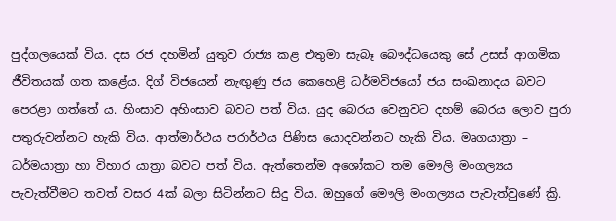පුද්ගලයෙක් විය. දස රජ දහමින් යුතුව රාජ්‍ය කළ එතුමා සැබෑ බෞද්ධයෙකු සේ උසස් ආගමික ජීවිතයක් ගත කළේය. දිග් විජයෙන් නැඟුණු ජය කෙහෙළි ධර්මවිජයෝ ජය සංඛනාදය බවට පෙරළා ගත්තේ ය. හිංසාව අහිංසාව බවට පත් විය. යුද බෙරය වෙනුවට දහම් බෙරය ලොව පුරා පතුරුවන්නට හැකි විය. ආත්මාර්ථය පරාර්ථය පිණිස යොදවන්නට හැකි විය. මෘගයාත්‍රා – ධර්මයාත්‍රා හා විහාර යාත්‍රා බවට පත් විය. ඇත්තෙන්ම අශෝකට තම මෞලි මංගල්‍යය පැවැත්වීමට තවත් වසර 4ක් බලා සිටින්නට සිදු විය. ඔහුගේ මෞලි මංගල්‍යය පැවැත්වුණේ ක්‍රි.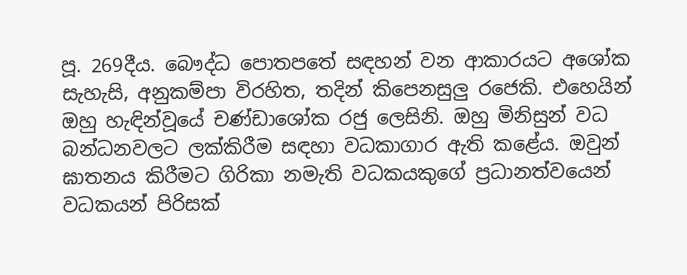පූ. 269දීය. බෞද්ධ පොතපතේ සඳහන් වන ආකාරයට අශෝක සැහැසි, අනුකම්පා විරහිත, තදින් කිපෙනසුලු රජෙකි. එහෙයින් ඔහු හැඳින්වූයේ චණ්ඩාශෝක රජු ලෙසිනි. ඔහු මිනිසුන් වධ බන්ධනවලට ලක්කිරීම සඳහා වධකාගාර ඇති කළේය. ඔවුන් ඝාතනය කිරීමට ගිරිකා නමැති වධකයකුගේ ප්‍රධානත්වයෙන් වධකයන් පිරිසක්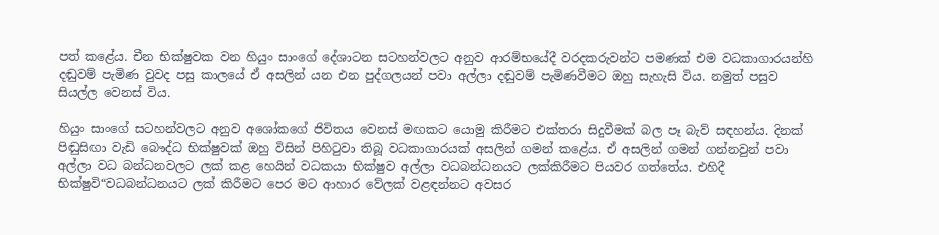පත් කළේය. චීන භික්ෂුවක වන හියුං සාංගේ දේශාටන සටහන්වලට අනුව ආරම්භයේදී වරදකරුවන්ට පමණක් එම වධකාගාරයන්හි දඬුවම් පැමිණ වුවද පසු කාලයේ ඒ අසලින් යන එන පුද්ගලයන් පවා අල්ලා දඬුවම් පැමිණවීමට ඔහු සැහැසි විය. නමුත් පසුව සියල්ල වෙනස් විය.

හියුං සාංගේ සටහන්වලට අනුව අශෝකගේ ජිවිතය වෙනස් මඟකට යොමු කිරීමට එක්තරා සිදුවීමක් බල පෑ බැව් සඳහන්ය. දිනක් පිඬුසිඟා වැඩි බෞද්ධ භික්ෂුවක් ඔහු විසින් පිහිටුවා තිබූ වධකාගාරයක් අසලින් ගමන් කළේය. ඒ අසලින් ගමන් ගන්නවුන් පවා අල්ලා වධ බන්ධනවලට ලක් කළ හෙයින් වධකයා භික්ෂුව අල්ලා වධබන්ධනයට ලක්කිරීමට පියවර ගත්තේය. එහිදී භික්ෂුවි“වධබන්ධනයට ලක් කිරීමට පෙර මට ආහාර වේලක් වළඳන්නට අවසර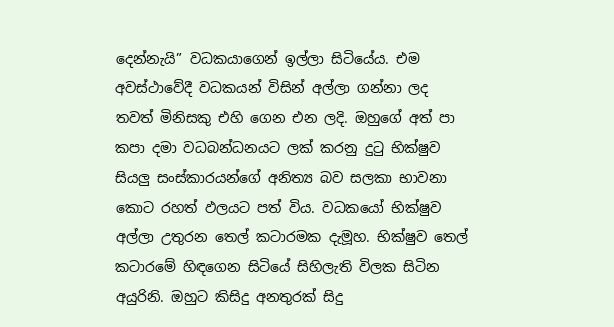දෙන්නැයි” වධකයාගෙන් ඉල්ලා සිටියේය. එම අවස්ථාවේදී වධකයන් විසින් අල්ලා ගන්නා ලද තවත් මිනිසකු එහි ගෙන එන ලදි. ඔහුගේ අත් පා කපා දමා වධබන්ධනයට ලක් කරනු දුටු භික්ෂුව සියලු සංස්කාරයන්ගේ අනිත්‍ය බව සලකා භාවනා කොට රහත් ඵලයට පත් විය. වධකයෝ භික්ෂුව අල්ලා උතුරන තෙල් කටාරමක දැමූහ. භික්ෂුව තෙල් කටාරමේ හිඳගෙන සිටියේ සිහිලැති විලක සිටින අයුරිනි. ඔහුට කිසිදු අනතුරක් සිදු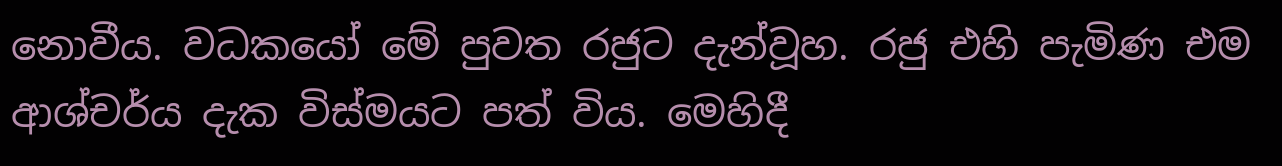නොවීය. වධකයෝ මේ පුවත රජුට දැන්වූහ. රජු එහි පැමිණ එම ආශ්චර්ය දැක විස්මයට පත් විය. මෙහිදී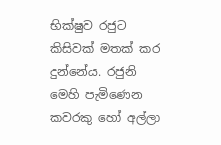භික්ෂුව රජුට කිසිවක් මතක් කර දුන්නේය. රජුනි මෙහි පැමිණෙන කවරකු හෝ අල්ලා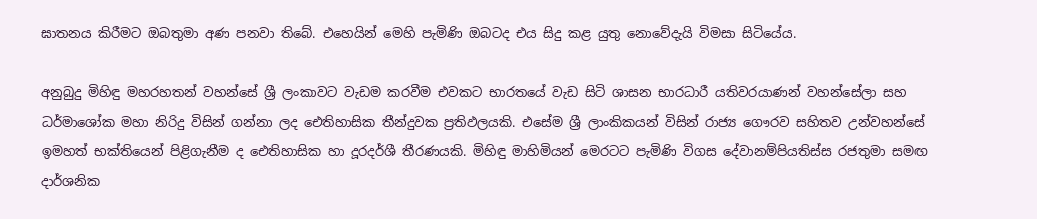ඝාතනය කිරීමට ඔබතුමා අණ පනවා තිබේ. එහෙයින් මෙහි පැමිණි ඔබටද එය සිදු කළ යුතු නොවේදැයි විමසා සිටියේය.

අනුබුදු මිහිඳු මහරහතන් වහන්සේ ශ්‍රී ලංකාවට වැඩම කරවීම එවකට භාරතයේ වැඩ සිටි ශාසන භාරධාරී යතිවරයාණන් වහන්සේලා සහ ධර්මාශෝක මහා නිරිදු විසින් ගන්නා ලද ඓතිහාසික තීන්දුවක ප්‍රතිඵලයකි. එසේම ශ්‍රී ලාංකිකයන් විසින් රාජ්‍ය ගෞරව සහිතව උන්වහන්සේ ඉමහත් භක්තියෙන් පිළිගැනීම ද ඓතිහාසික හා දූරදර්ශී තීරණයකි. මිහිඳු මාහිමියන් මෙරටට පැමිණි විගස දේවානම්පියතිස්ස රජතුමා සමඟ දාර්ශනික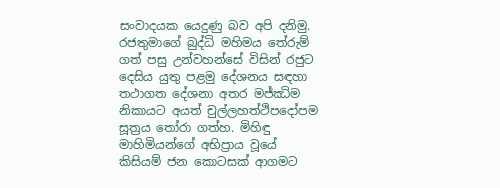සංවාදයක යෙදුණු බව අපි දනිමු. රජතුමාගේ බුද්ධි මහිමය තේරුම් ගත් පසු උන්වහන්සේ විසින් රජුට දෙසිය යුතු පළමු දේශනය සඳහා තථාගත දේශනා අතර මජ්ඣිම නිකායට අයත් චුල්ලහත්ථිපදෝපම සූත්‍රය තෝරා ගත්හ. මිහිඳු මාහිමියන්ගේ අභිප්‍රාය වූයේ කිසියම් ජන කොටසක් ආගමට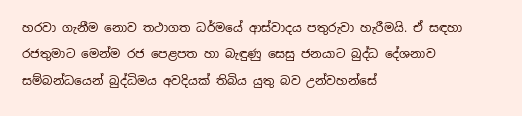හරවා ගැනීම නොව තථාගත ධර්මයේ ආස්වාදය පතුරුවා හැරීමයි. ඒ සඳහා රජතුමාට මෙන්ම රජ පෙළපත හා බැඳුණු සෙසු ජනයාට බුද්ධ දේශනාව සම්බන්ධයෙන් බුද්ධිමය අවදියක් තිබිය යුතු බව උන්වහන්සේ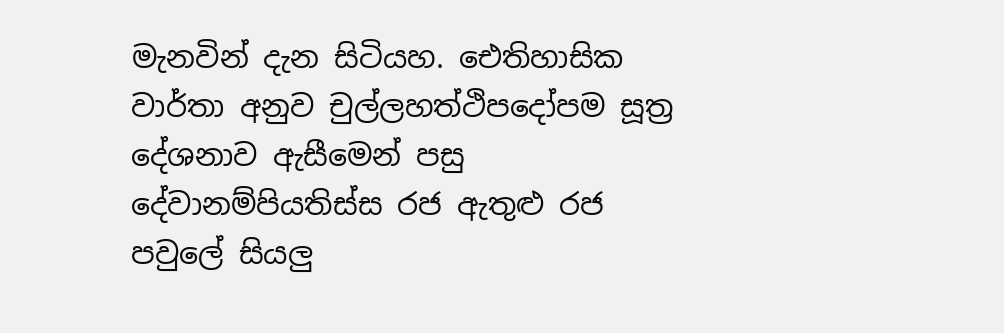මැනවින් දැන සිටියහ. ඓතිහාසික වාර්තා අනුව චුල්ලහත්ථිපදෝපම සූත්‍ර දේශනාව ඇසීමෙන් පසු දේවානම්පියතිස්ස රජ ඇතුළු රජ පවුලේ සියලු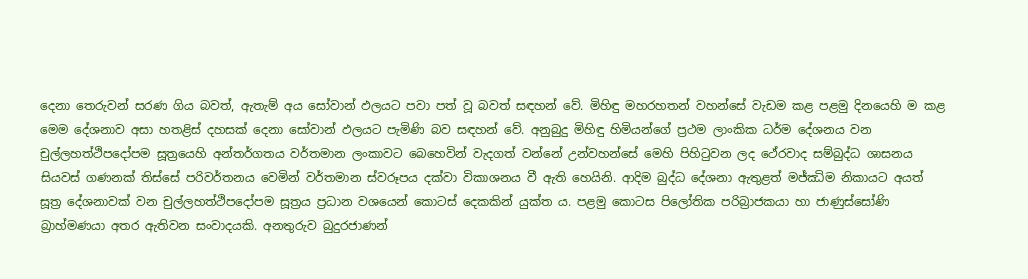දෙනා තෙරුවන් සරණ ගිය බවත්, ඇතැම් අය සෝවාන් ඵලයට පවා පත් වූ බවත් සඳහන් වේ. මිහිඳු මහරහතන් වහන්සේ වැඩම කළ පළමු දිනයෙහි ම කළ මෙම දේශනාව අසා හතළිස් දහසක් දෙනා සෝවාන් ඵලයට පැමිණි බව සඳහන් වේ. අනුබුදු මිහිඳු හිමියන්ගේ ප්‍රථම ලාංකික ධර්ම දේශනය වන චුල්ලහත්ථිපදෝපම සූත්‍රයෙහි අන්තර්ගතය වර්තමාන ලංකාවට බෙහෙවින් වැදගත් වන්නේ උන්වහන්සේ මෙහි පිහිටුවන ලද ථේරවාද සම්බුද්ධ ශාසනය සියවස් ගණනක් තිස්සේ පරිවර්තනය වෙමින් වර්තමාන ස්වරූපය දක්වා විකාශනය වී ඇති හෙයිනි. ආදිම බුද්ධ දේශනා ඇතුළත් මජ්ඣිම නිකායට අයත් සූත්‍ර දේශනාවක් වන චුල්ලහත්ථිපදෝපම සූත්‍රය ප්‍රධාන වශයෙන් කොටස් දෙකකින් යුක්ත ය. පළමු කොටස පිලෝතික පරිබ්‍රාජකයා හා ජාණුස්සෝණි බ්‍රාහ්මණයා අතර ඇතිවන සංවාදයකි. අනතුරුව බුදුරජාණන්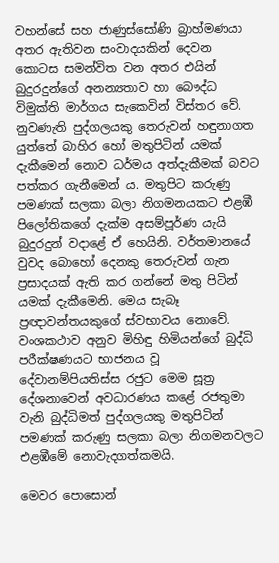වහන්සේ සහ ජාණුස්සෝණි බ්‍රාහ්මණයා අතර ඇතිවන සංවාදයකින් දෙවන කොටස සමන්විත වන අතර එයින් බුදුරදුන්ගේ අනන්‍යතාව හා බෞද්ධ විමුක්ති මාර්ගය සැකෙවින් විස්තර වේ. නුවණැති පුද්ගලයකු තෙරුවන් හඳුනාගත යුත්තේ බාහිර හෝ මතුපිටින් යමක් දැකීමෙන් නොව ධර්මය අත්දැකීමක් බවට පත්කර ගැනීමෙන් ය. මතුපිට කරුණු පමණක් සලකා බලා නිගමනයකට එළඹී පිලෝතිකගේ දැක්ම අසම්පූර්ණ යැයි බුදුරදුන් වදාළේ ඒ හෙයිනි. වර්තමානයේ වුවද බොහෝ දෙනකු තෙරුවන් ගැන ප්‍රසාදයක් ඇති කර ගන්නේ මතු පිටින් යමක් දැකීමෙනි. මෙය සැබෑ ප්‍රඥාවන්තයකුගේ ස්වභාවය නොවේ. වංශකථාව අනුව මිහිඳු හිමියන්ගේ බුද්ධි පරීක්ෂණයට භාජනය වූ දේවානම්පියතිස්ස රජුට මෙම සූත්‍ර දේශනාවෙන් අවධාරණය කළේ රජතුමා වැනි බුද්ධිමත් පුද්ගලයකු මතුපිටින් පමණක් කරුණු සලකා බලා නිගමනවලට එළඹීමේ නොවැදගත්කමයි.

මෙවර පොසොන්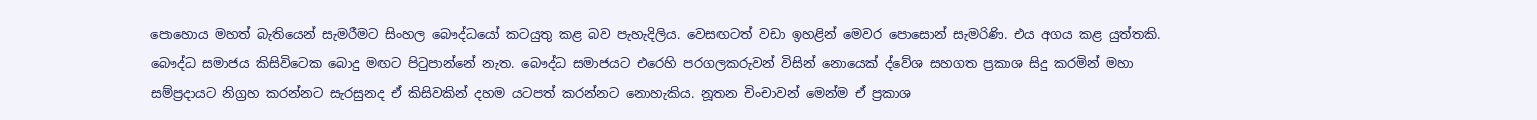පොහොය මහත් බැතියෙන් සැමරීමට සිංහල බෞද්ධයෝ කටයුතු කළ බව පැහැදිලිය. වෙසඟටත් වඩා ඉහළින් මෙවර පොසොන් සැමරිණි. එය අගය කළ යුත්තකි. බෞද්ධ සමාජය කිසිවිටෙක බොදු මඟට පිටුපාන්නේ නැත. බෞද්ධ සමාජයට එරෙහි පරගලකරුවන් විසින් නොයෙක් ද්වේශ සහගත ප්‍රකාශ සිදු කරමින් මහා සම්ප්‍රදායට නිග්‍රහ කරන්නට සැරසුනද ඒ කිසිවකින් දහම යටපත් කරන්නට නොහැකිය. නූතන චිංචාවන් මෙන්ම ඒ ප්‍රකාශ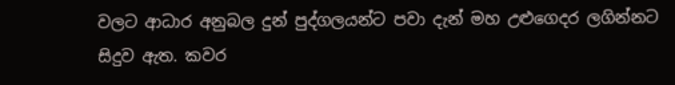වලට ආධාර අනුබල දුන් පුද්ගලයන්ට පවා දැන් මහ උළුගෙදර ලගින්නට සිදුව ඇත. කවර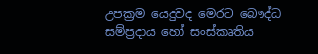උපක්‍රම යෙදුවද මෙරට බෞද්ධ සම්ප්‍රදාය හෝ සංස්කෘතිය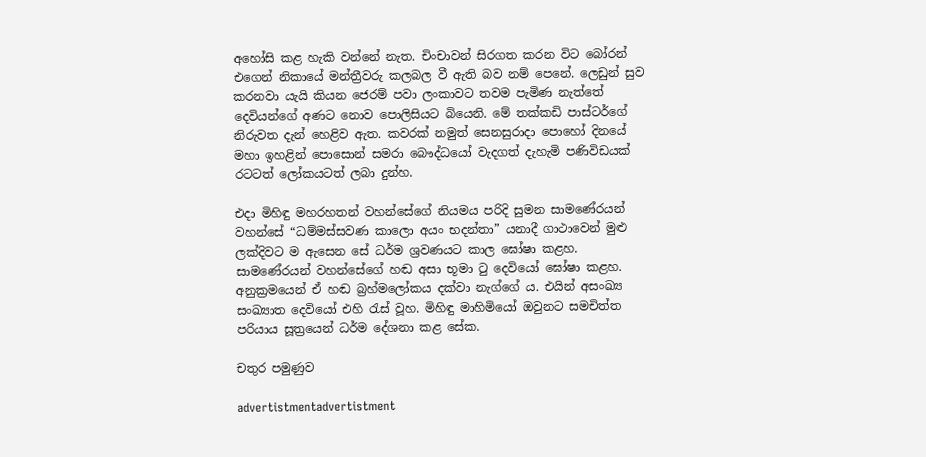අහෝසි කළ හැකි වන්නේ නැත. චිංචාවන් සිරගත කරන විට බෝරන් එගෙන් නිකායේ මන්ත්‍රීවරු කලබල වී ඇති බව නම් පෙනේ. ලෙඩුන් සුව කරනවා යැයි කියන ජෙරම් පවා ලංකාවට තවම පැමිණ නැත්තේ දෙවියන්ගේ අණට නොව පොලිසියට බියෙනි. මේ තක්කඩි පාස්ටර්ගේ නිරුවත දැන් හෙළිව ඇත. කවරක් නමුත් සෙනසුරාදා පොහෝ දිනයේ මහා ඉහළින් පොසොන් සමරා බෞද්ධයෝ වැදගත් දැහැමි පණිවිඩයක් රටටත් ලෝකයටත් ලබා දුන්හ.

එදා මිහිඳු මහරහතන් වහන්සේගේ නියමය පරිදි සුමන සාමණේරයන් වහන්සේ “ධම්මස්සවණ කාලො අයං භදන්තා” යනාදී ගාථාවෙන් මුළු ලක්දිවට ම ඇසෙන සේ ධර්ම ශ්‍රවණයට කාල ඝෝෂා කළහ. සාමණේරයන් වහන්සේගේ හඬ අසා භූමා ටු දෙවියෝ ඝෝෂා කළහ. අනුක්‍රමයෙන් ඒ හඬ බ්‍රහ්මලෝකය දක්වා නැග්ගේ ය. එයින් අසංඛ්‍ය සංඛ්‍යාත දෙවියෝ එහි රැස් වූහ. මිහිඳු මාහිමියෝ ඔවුනට සමචිත්ත පරියාය සූත්‍රයෙන් ධර්ම දේශනා කළ සේක.

චතුර පමුණුව

advertistmentadvertistment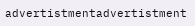advertistmentadvertistment